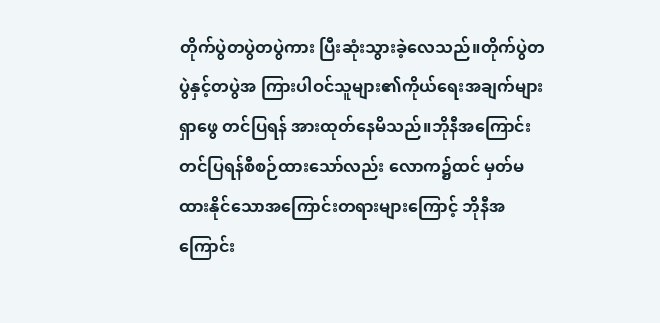တိုက်ပွဲတပွဲတပွဲကား ပြီးဆုံးသွားခဲ့လေသည်။တိုက်ပွဲတပွဲနှင့်တပွဲအ ကြားပါဝင်သူများ၏ကိုယ်ရေးအချက်များရှာဖွေ တင်ပြရန် အားထုတ်နေမိသည်။ဘိုနီအကြောင်း တင်ပြရန်စီစဉ်ထားသော်လည်း လောက၌ထင် မှတ်မထားနိုင်သောအကြောင်းတရားများကြောင့် ဘိုနီအကြောင်း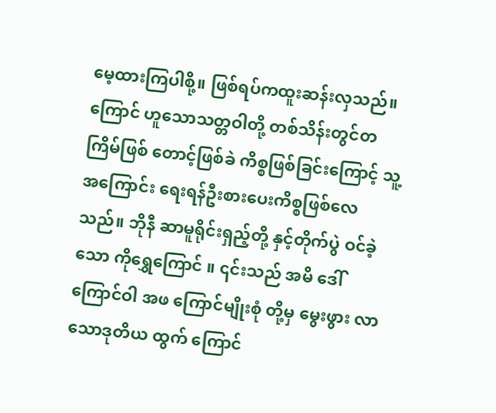မေ့ထားကြပါစို့။ ဖြစ်ရပ်ကထူးဆန်းလှသည်။ကြောင် ဟူသောသတ္တဝါတို့ တစ်သိန်းတွင်တကြိမ်ဖြစ် တောင့်ဖြစ်ခဲ ကိစ္စဖြစ်ခြင်းကြောင့် သူ့အကြောင်း ရေးရန်ဦးစားပေးကိစ္စဖြစ်လေသည်။ ဘိုနီ ဆာမူရိုင်းရှည့်တို့ နှင့်တိုက်ပွဲ ဝင်ခဲ့သော ကိုရွှေကြောင် ။ ၎င်းသည် အမိ ဒေါ်ကြောင်ဝါ အဖ ကြောင်မျိုးစုံ တို့မှ မွေးဖွား လာသောဒုတိယ ထွက် ကြောင်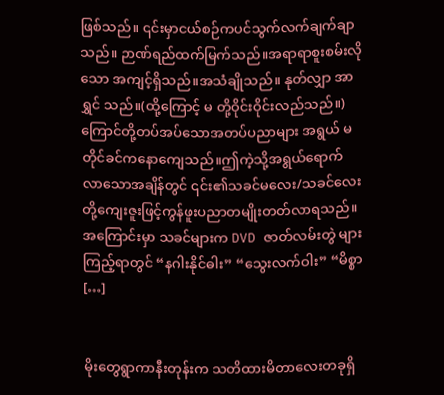ဖြစ်သည်။ ၎င်းမှာငယ်စဉ်ကပင်သွက်လက်ချက်ချာသည်။ ဉာဏ်ရည်ထက်မြက်သည်။အရာရာစူးစမ်းလိုသော အကျင့်ရှိသည်။အသံချိုသည်။ နုတ်လျှာ အာရွှင် သည်။(ထို့ကြောင့် မ တို့ဝိုင်းဝိုင်းလည်သည်။) ကြောင်တို့တပ်အပ်သောအတပ်ပညာများ အရွယ် မတိုင်ခင်ကနောကျေသည်။ဤကဲ့သို့အရွယ်ရောက် လာသောအချိန်တွင် ၎င်း၏သခင်မလေး/သခင်လေး တို့ကျေးဇူးဖြင့်ကွန်ဖူးပညာတမျိုးတတ်လာရသည်။ အကြောင်းမှာ သခင်များက DVD ဇာတ်လမ်းတွဲ များကြည့်ရာတွင် “နဂါးနိုင်ဓါး” “သွေးလက်ဝါး” “မိစ္စာ […]


မိုးတွေရွာကာနီးတုန်းက သတိထားမိတာလေးတခုရှိ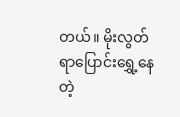တယ်။ မိုးလွတ်ရာပြောင်းရွှေ့နေတဲ့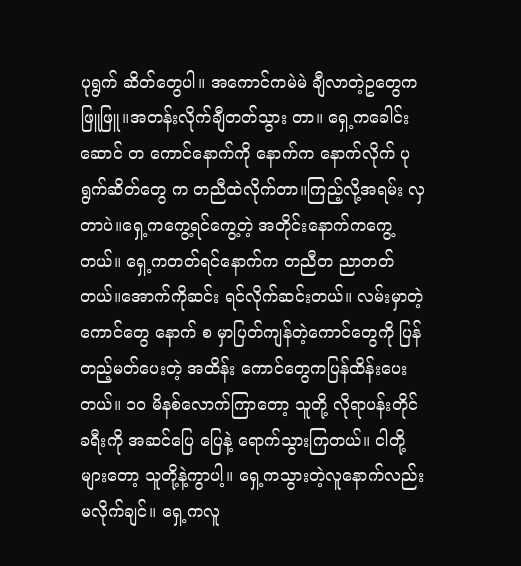ပုရွက် ဆိတ်တွေပါ။ အကောင်ကမဲမဲ ချီလာတဲ့ဥတွေက ဖြူဖြူ။အတန်းလိုက်ချီတတ်သွား တာ။ ရှေ့ကခေါင်းဆောင် တ ကောင်နောက်ကို နောက်က နောက်လိုက် ပုရွက်ဆိတ်တွေ က တညီထဲလိုက်တာ။ကြည့်လို့အရမ်း လှတာပဲ။ရှေ့ကကွေ့ရင်ကွေ့တဲ့ အတိုင်းနောက်ကကွေ့တယ်။ ရှေ့ကတတ်ရင်နောက်က တညီတ ညာတတ်တယ်။အောက်ကိုဆင်း ရင်လိုက်ဆင်းတယ်။ လမ်းမှာတဲ့ကောင်တွေ နောက် စ မှာပြတ်ကျန်တဲ့ကောင်တွေကို ပြန်တည့်မတ်ပေးတဲ့ အထိန်း ကောင်တွေကပြန်ထိန်းပေးတယ်။ ၁ဝ မိနစ်လောက်ကြာတော့ သူတို့ လိုရာပန်းတိုင်ခရီးကို အဆင်ပြေ ပြေနဲ့ ရောက်သွားကြတယ်။ ငါတို့များတော့ သူတို့နဲ့ကွာပါ့။ ရှေ့ကသွားတဲ့လူနောက်လည်း မလိုက်ချင်။ ရှေ့ကလူ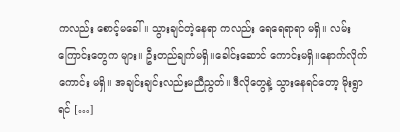ကလည်း စောင့်မခေါ်။ သွားချင်တဲ့နေရာ ကလည်း ရေရေရာရာ မရှိ။ လမ်းကြောင်းတွေက များ။ ဦးတည်ချက်မရှိ။ခေါင်းဆောင် ကောင်းမရှိ။နောက်လိုက်ကောင်း မရှိ။ အချင်းချင်းလည်းမညီညွတ်။ ဒီလိုတွေနဲ့ သွားနေရင်တော့ မိုးရွာရင် […]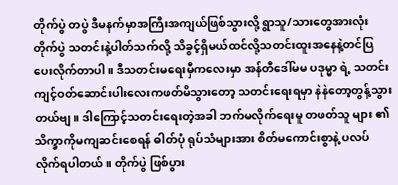တိုက်ပွဲ တပွဲ ဒီမနက်မှာအကြီးအကျယ်ဖြစ်သွားလို့ ရွာသူ/သားတွေအားလုံး တိုက်ပွဲ သတင်းနဲ့ပါတ်သက်လို့ သိခွင့်ရှိမယ်ထင်လို့သတင်းထူးအနေနဲ့တင်ပြပေးလိုက်တာပါ။ ဒီသတင်းမရေးမှီကလေးမှာ အန်တီဒေါ်မမ ပဒုမ္မာ ရဲ့ သတင်း ကျင့်ဝတ်ဆောင်းပါးလေးကဖတ်မိသွားတော့ သတင်းရေးရမှာ နဲနဲတော့တွန့်သွားတယ်ဗျ။ ဒါကြောင့်သတင်းရေးတဲ့အခါ ဘက်မလိုက်ရေးမူ တဖတ်သူ များ ၏ သိက္ခာကိုမကျဆင်းစေရန် ဓါတ်ပုံ ရုပ်သံများအား စိတ်မကောင်းစွာနဲ့ ပလပ် လိုက်ရပါတယ်။ တိုက်ပွဲ ဖြစ်ပွား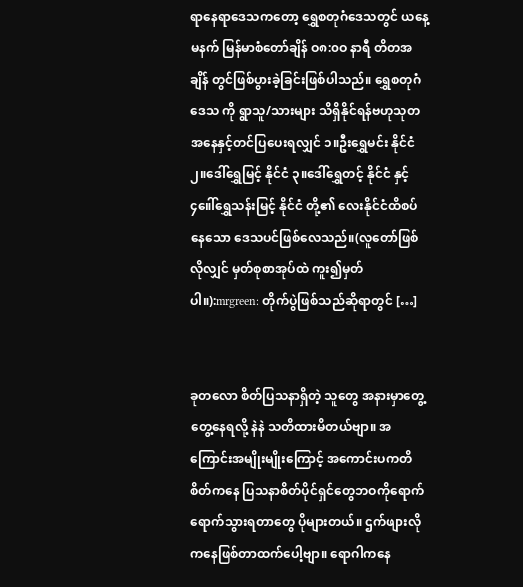ရာနေရာဒေသကတော့ ရွှေစတုဂံဒေသတွင် ယနေ့မနက် မြန်မာစံတော်ချိန် ဝ၈:၀ဝ နာရီ တိတအချိန် တွင်ဖြစ်ပွားခဲ့ခြင်းဖြစ်ပါသည်။ ရွှေစတုဂံဒေသ ကို ရွာသူ/သားများ သိရှိနိုင်ရန်ဗဟုသုတ အနေနှင့်တင်ပြပေးရလျှင် ၁။ဦးရွှေမင်း နိုင်ငံ ၂။ဒေါ်ရွှေမြင့် နိုင်ငံ ၃။ဒေါ်ရွှေတင့် နိုင်ငံ နှင့် ၄။ေါ်ရွှေသန်းမြင့် နိုင်ငံ တို့၏ လေးနိုင်ငံထိစပ်နေသော ဒေသပင်ဖြစ်လေသည်။(လူတော်ဖြစ်လိုလျှင် မှတ်စုစာအုပ်ထဲ ကူး၍မှတ်ပါ။):mrgreen: တိုက်ပွဲဖြစ်သည်ဆိုရာတွင် […]


ခုတလော စိတ်ပြသနာရှိတဲ့ သူတွေ အနားမှာတွေ့တွေ့နေရလို့ နဲနဲ သတိထားမိတယ်ဗျာ။ အကြောင်းအမျိုးမျိုးကြောင့် အကောင်းပကတိစိတ်ကနေ ပြသနာစိတ်ပိုင်ရှင်တွေဘဝကိုရောက်ရောက်သွားရတာတွေ ပိုများတယ်။ ဌက်ဖျားလိုကနေဖြစ်တာထက်ပေါ့ဗျာ။ ရောဂါကနေ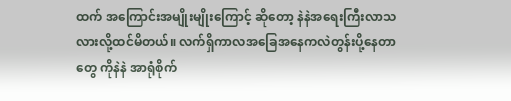ထက် အကြောင်းအမျိုးမျိုးကြောင့် ဆိုတော့ နဲနဲအရေးကြီးလာသလားလို့ထင်မိတယ်။ လက်ရှိကာလအခြေအနေကလဲတွန်းပို့နေတာတွေ ကိုနဲနဲ အာရုံစိုက်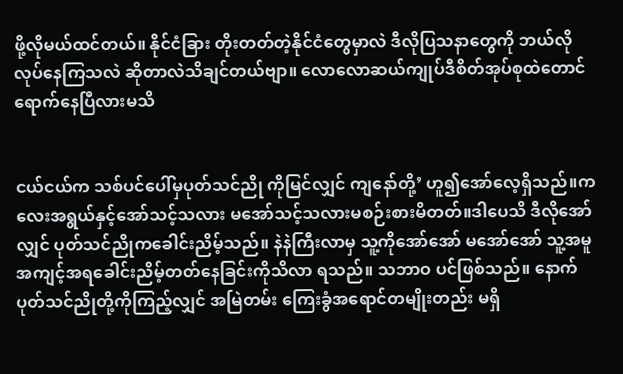ဖို့လိုမယ်ထင်တယ်။ နိုင်ငံခြား တိုးတတ်တဲ့နိုင်ငံတွေမှာလဲ ဒီလိုပြသနာတွေကို ဘယ်လို လုပ်နေကြသလဲ ဆိုတာလဲသိချင်တယ်ဗျာ။ လောလောဆယ်ကျုပ်ဒီစိတ်အုပ်စုထဲတောင်ရောက်နေပြီလားမသိ


ငယ်ငယ်က သစ်ပင်ပေါ်မှပုတ်သင်ညို ကိုမြင်လျှင် ကျနော်တို့’ ဟူ၍အော်လေ့ရှိသည်။ကလေးအရွယ်နှင့်အော်သင့်သလား မအော်သင့်သလားမစဉ်းစားမိတတ်။ဒါပေသိ ဒီလိုအော်လျှင် ပုတ်သင်ညိုကခေါင်းညိမ့်သည်။ နဲနဲကြီးလာမှ သူ့ကိုအော်အော် မအော်အော် သူ့အမူအကျင့်အရခေါင်းညိမ့်တတ်နေခြင်းကိုသိလာ ရသည်။ သဘာဝ ပင်ဖြစ်သည်။ နောက်ပုတ်သင်ညိုတို့ကိုကြည့်လျှင် အမြဲတမ်း ကြေးခွံအရောင်တမျိုးတည်း မရှိ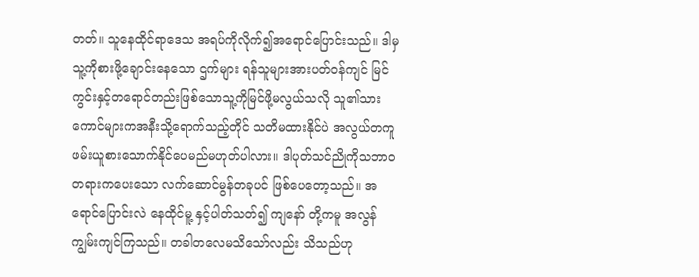တတ်။ သူနေထိုင်ရာဒေသ အရပ်ကိုလိုက်၍အရောင်ပြောင်းသည်။ ဒါမှသူ့ကိုစားဖို့ချောင်းနေသော ဌက်များ ရန်သူများအားပတ်ဝန်ကျင် မြင်ကွင်းနှင့်တရောင်တည်းဖြစ်သောသူ့ကိုမြင်ဖို့မလွယ်သလို သူ၏သားကောင်များကအနီးသို့ရောက်သည့်တိုင် သတိမထားနိုင်ပဲ အလွယ်တကူဖမ်းယူစားသောက်နိုင်ပေမည်မဟုတ်ပါလား။ ဒါပုတ်သင်ညိုကိုသဘာဝတရားကပေးသော လက်ဆောင်မွန်တခုပင် ဖြစ်ပေတော့သည်။ အရောင်ပြောင်းလဲ နေထိုင်မူ့ နှင့်ပါတ်သတ်၍ ကျနော် တို့ကမူ အလွန်ကျွမ်းကျင်ကြသည်။ တခါတလေမသိသော်လည်း သိသည်ဟု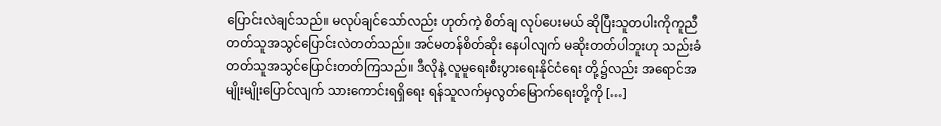ပြောင်းလဲချင်သည်။ မလုပ်ချင်သော်လည်း ဟုတ်ကဲ့ စိတ်ချ လုပ်ပေးမယ် ဆိုပြီးသူတပါးကိုကူညီတတ်သူအသွင်ပြောင်းလဲတတ်သည်။ အင်မတန်စိတ်ဆိုး နေပါလျက် မဆိုးတတ်ပါဘူးဟု သည်းခံတတ်သူအသွင်ပြောင်းတတ်ကြသည်။ ဒီလိုနဲ့ လူမူရေးစီးပွားရေးနိုင်ငံရေး တို့၌လည်း အရောင်အမျိုးမျိုးပြောင်လျက် သားကောင်းရရှိရေး ရန်သူလက်မှလွတ်မြောက်ရေးတို့ကို […]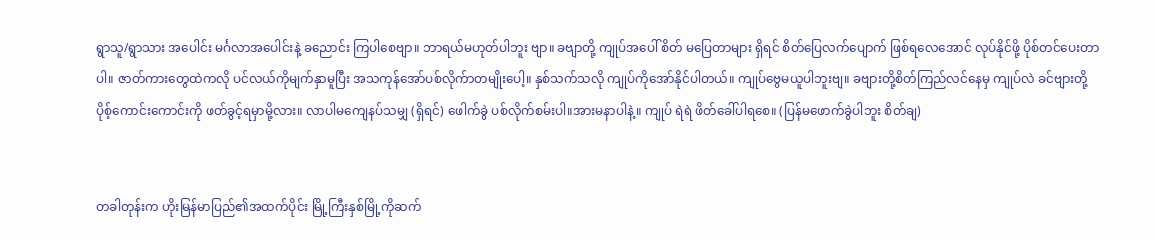ရွာသူ/ရွာသား အပေါင်း မင်္ဂလာအပေါင်းနဲ့ ခညောင်း ကြပါစေဗျာ။ ဘာရယ်မဟုတ်ပါဘူး ဗျာ။ ခဗျာတို့ ကျုပ်အပေါ် စိတ် မပြေတာများ ရှိရင် စိတ်ပြေလက်ပျောက် ဖြစ်ရလေအောင် လုပ်နိုင်ဖို့ ပိုစ်တင်ပေးတာပါ။ ဇာတ်ကားတွေထဲကလို ပင်လယ်ကိုမျက်နှာမူပြီး အသကုန်အော်ပစ်လိုက်ာတမျိုးပေါ့။ နှစ်သက်သလို ကျုပ်ကိုအော်နိုင်ပါတယ်။ ကျုပ်ဗွေမယူပါဘူးဗျ။ ခဗျားတို့စိတ်ကြည်လင်နေမှ ကျုပ်လဲ ခင်ဗျားတို့ ပိုစ့်ကောင်းကောင်းကို ဖတ်ခွင့်ရမှာမို့လား။ လာပါမကျေနပ်သမျှ (ရှိရင်) ဖေါက်ခွဲ ပစ်လိုက်စမ်းပါ။အားမနာပါနဲ့။ ကျုပ် ရဲရဲ ဖိတ်ခေါ်ပါရစေ။ (ပြန်မဖောက်ခွဲပါဘူး စိတ်ချ)


တခါတုန်းက ဟိုးမြန်မာပြည်၏အထက်ပိုင်း မြို့ကြီးနှစ်မြို့ကိုဆက်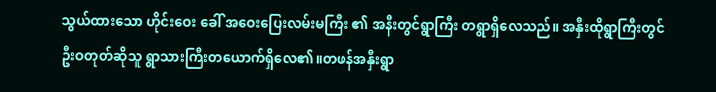သွယ်ထားသော ဟိုင်းဝေး ခေါ် အဝေးပြေးလမ်းမကြီး ၏ အနီးတွင်ရွာကြီး တရွာရှိလေသည်။ အနှီးထိုရွာကြီးတွင် ဦးဝတုတ်ဆိုသူ ရွာသားကြီးတယောက်ရှိလေ၏။တဖန်အနှီးရွာ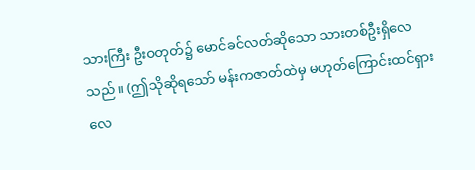သားကြီး ဦးဝတုတ်၌ မောင်ခင်လတ်ဆိုသော သားတစ်ဦးရှိလေသည်။ (ဤသိုဆိုရသော် မန်းကဇာတ်ထဲမှ မဟုတ်ကြောင်းထင်ရှားလေ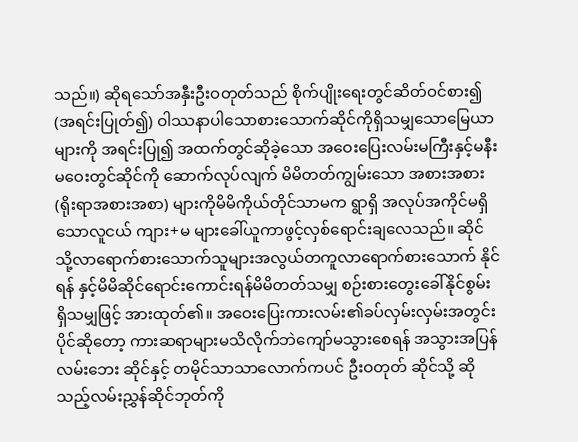သည်။) ဆိုရသော်အနှီးဦးဝတုတ်သည် စိုက်ပျိုးရေးတွင်ဆိတ်ဝင်စား၍ (အရင်းပြုတ်၍) ဝါဿနာပါသောစားသောက်ဆိုင်ကိုရှိသမျှသောမြေယာများကို အရင်းပြု၍ အထက်တွင်ဆိုခဲ့သော အဝေးပြေးလမ်းမကြီးနှင့်မနီးမဝေးတွင်ဆိုင်ကို ဆောက်လုပ်လျက် မိမိတတ်ကျွမ်းသော အစားအစား(ရိုးရာအစားအစာ) များကိုမိမိကိုယ်တိုင်သာမက ရွာရှိ အလုပ်အကိုင်မရှိသောလူငယ် ကျား+မ များခေါ်ယူကာဖွင့်လှစ်ရောင်းချလေသည်။ ဆိုင် သို့လာရောက်စားသောက်သူများအလွယ်တကူလာရောက်စားသောက် နိုင်ရန် နှင့်မိမိဆိုင်ရောင်းကောင်းရန်မိမိတတ်သမျှ စဉ်းစားတွေးခေါ်နိုင်စွမ်း ရှိသမျှဖြင့် အားထုတ်၏။ အဝေးပြေးကားလမ်း၏ခပ်လှမ်းလှမ်းအတွင်းပိုင်ဆိုတော့ ကားဆရာများမသိလိုက်ဘဲကျော်မသွားစေရန် အသွားအပြန်လမ်းဘေး ဆိုင်နှင့် တမိုင်သာသာလောက်ကပင် ဦးဝတုတ် ဆိုင်သို့ ဆိုသည့်လမ်းညွှန်ဆိုင်ဘုတ်ကို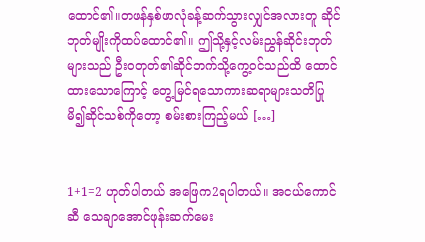ထောင်၏။တဖန်နှစ်ဖာလုံခန့်ဆက်သွားလျှင်အလားတူ ဆိုင်ဘုတ်မျိုးကိုထပ်ထောင်၏။ ဤသို့နှင့်လမ်းညွှန်ဆိုင်းဘုတ်များသည် ဦးဝတုတ်၏ဆိုင်ဘက်သို့ကွေ့ဝင်သည်ထိ ထောင်ထားသောကြောင့် တွေ့မြင်ရသောကားဆရာများသတိပြုမိ၍ဆိုင်သစ်ကိုတော့ စမ်းစားကြည့်မယ် […]


1+1=2 ဟုတ်ပါတယ် အဖြေက2ရပါတယ်။ အငယ်ကောင်ဆီ သေချာအောင်ဖုန်းဆက်မေး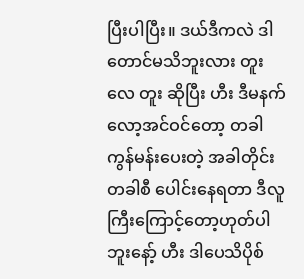ပြီးပါပြီး။ ဒယ်ဒီကလဲ ဒါတောင်မသိဘူးလား တူး လေ တူး ဆိုပြီး ဟီး ဒီမနက်လော့အင်ဝင်တော့ တခါ ကွန်မန်းပေးတဲ့ အခါတိုင်းတခါစီ ပေါင်းနေရတာ ဒီလူကြီးကြောင့်တော့ဟုတ်ပါဘူးနော့် ဟီး ဒါပေသိပိုစ်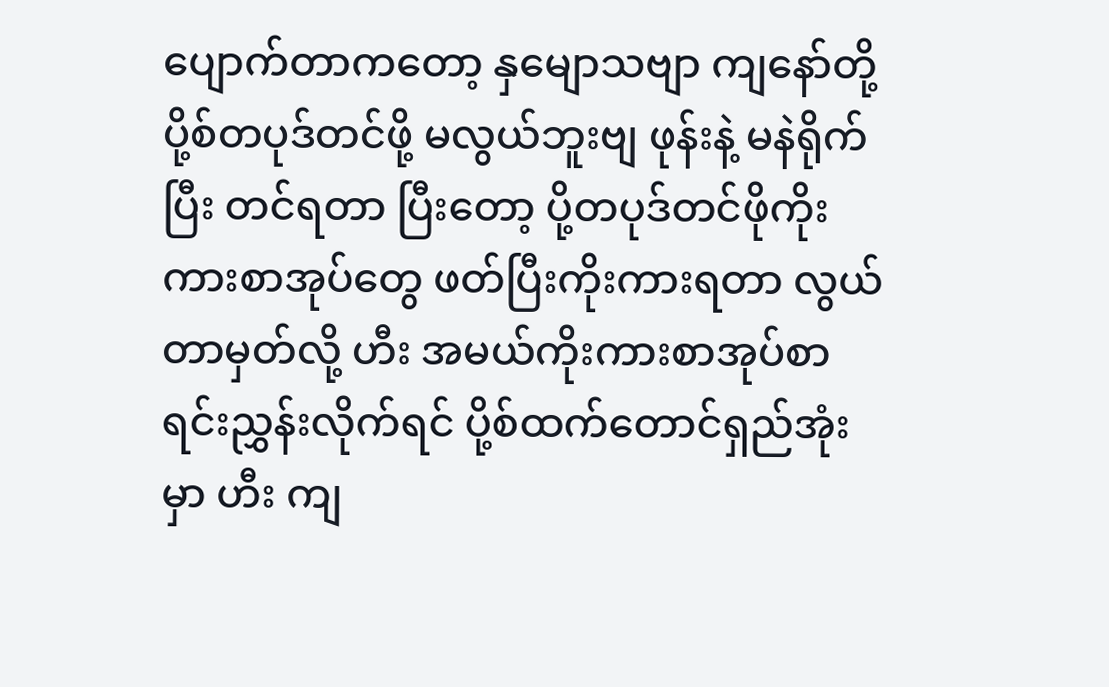ပျောက်တာကတော့ နှမျောသဗျာ ကျနော်တို့ ပို့စ်တပုဒ်တင်ဖို့ မလွယ်ဘူးဗျ ဖုန်းနဲ့ မနဲရိုက်ပြီး တင်ရတာ ပြီးတော့ ပို့တပုဒ်တင်ဖိုကိုးကားစာအုပ်တွေ ဖတ်ပြီးကိုးကားရတာ လွယ်တာမှတ်လို့ ဟီး အမယ်ကိုးကားစာအုပ်စာရင်းညွှန်းလိုက်ရင် ပို့စ်ထက်တောင်ရှည်အုံးမှာ ဟီး ကျ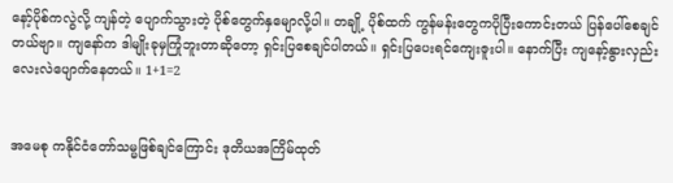နော့်ပိုစ်ကလွဲလို့ ကျန်တဲ့ ပျောက်သွားတဲ့ ပိုစ်တွေက်နှမျောလို့ပါ။ တချို့ ပိုစ်ထက် ကွန်မန်းတွေကပိုပြီးကောင်းတယ် ပြန်ပေါ်စေချင်တယ်ဗျာ။ ကျနော်က ဒါမျိုးခုမှကြုံဘူးတာဆိုတော့ ရှင်းပြစေချင်ပါတယ်။ ရှင်းပြပေးရင်ကျေးဇူးပါ။ နောက်ပြီး ကျနော့်နွားလှည်းလေးလဲပျောက်နေတယ်။ 1+1=2


အမေစု ကနိုင်ငံတော်သမ္မဖြစ်ချင်ကြောင်း ဒုတိယအကြိမ်ထုတ်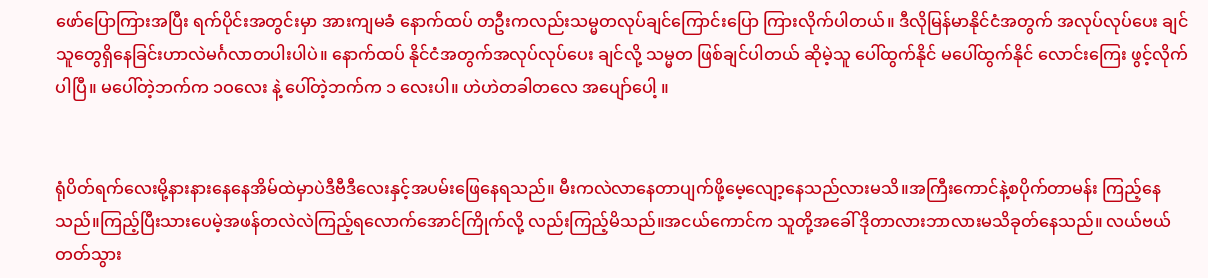ဖော်ပြောကြားအပြီး ရက်ပိုင်းအတွင်းမှာ အားကျမခံ နောက်ထပ် တဦးကလည်းသမ္မတလုပ်ချင်ကြောင်းပြော ကြားလိုက်ပါတယ်။ ဒီလိုမြန်မာနိုင်ငံအတွက် အလုပ်လုပ်ပေး ချင်သူတွေရှိနေခြင်းဟာလဲမင်္ဂလာတပါးပါပဲ။ နောက်ထပ် နိုင်ငံအတွက်အလုပ်လုပ်ပေး ချင်လို့ သမ္မတ ဖြစ်ချင်ပါတယ် ဆိုမဲ့သူ ပေါ်ထွက်နိုင် မပေါ်ထွက်နိုင် လောင်းကြေး ဖွင့်လိုက်ပါပြီ။ မပေါ်တဲ့ဘက်က ၁ဝလေး နဲ့ ပေါ်တဲ့ဘက်က ၁ လေးပါ။ ဟဲဟဲတခါတလေ အပျော်ပေါ့ ။


ရုံပိတ်ရက်လေးမို့နားနားနေနေအိမ်ထဲမှာပဲဒီဗီဒီလေးနှင့်အပမ်းဖြေနေရသည်။ မီးကလဲလာနေတာပျက်ဖို့မေ့လျော့နေသည်လားမသိ။အကြီးကောင်နဲ့စပိုက်တာမန်း ကြည့်နေသည်။ကြည့်ပြီးသားပေမဲ့အဖန်တလဲလဲကြည့်ရလောက်အောင်ကြိုက်လို့ လည်းကြည့်မိသည်။အငယ်ကောင်က သူတို့အခေါ် ဒိုတာလားဘာလားမသိခုတ်နေသည်။ လယ်ဗယ်တတ်သွား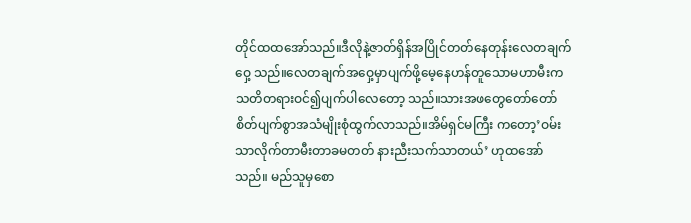တိုင်ထထအော်သည်။ဒီလိုနဲ့ဇာတ်ရှိန်အပြိုင်တတ်နေတုန်းလေတချက်ဝှေ့ သည်။လေတချက်အဝှေ့မှာပျက်ဖို့မေ့နေဟန်တူသောမဟာမီးကသတိတရားဝင်၍ပျက်ပါလေတော့ သည်။သားအဖတွေတော်တော်စိတ်ပျက်စွာအသံမျိုးစုံထွက်လာသည်။အိမ်ရှင်မကြီး ကတော့’ဝမ်းသာလိုက်တာမီးတာခမတတ် နားညီးသက်သာတယ်’ ဟုထအော်သည်။ မည်သူမှစော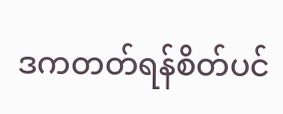ဒကတတ်ရန်စိတ်ပင်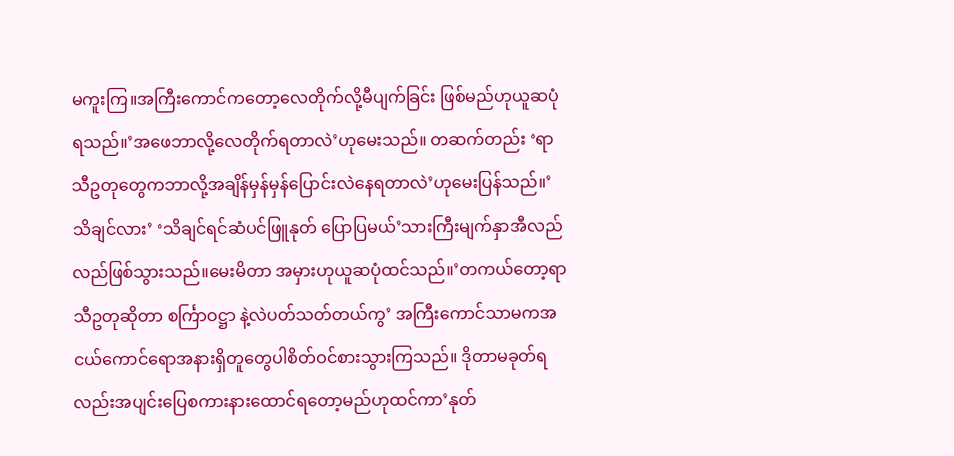မကူးကြ။အကြီးကောင်ကတော့လေတိုက်လို့မီပျက်ခြင်း ဖြစ်မည်ဟုယူဆပုံရသည်။’အဖေဘာလို့လေတိုက်ရတာလဲ’ဟုမေးသည်။ တဆက်တည်း ‘ရာသီဥတုတွေကဘာလို့အချိန်မှန်မှန်ပြောင်းလဲနေရတာလဲ’ဟုမေးပြန်သည်။’သိချင်လား’ ‘သိချင်ရင်ဆံပင်ဖြူနုတ် ပြောပြမယ်’သားကြီးမျက်နှာအီလည်လည်ဖြစ်သွားသည်။မေးမိတာ အမှားဟုယူဆပုံထင်သည်။’တကယ်တော့ရာသီဥတုဆိုတာ စင်္ကြာဝဋ္ဌာ နဲ့လဲပတ်သတ်တယ်ကွ’ အကြီးကောင်သာမကအငယ်ကောင်ရောအနားရှိတူတွေပါစိတ်ဝင်စားသွားကြသည်။ ဒိုတာမခုတ်ရလည်းအပျင်းပြေစကားနားထောင်ရတော့မည်ဟုထင်ကာ’နုတ်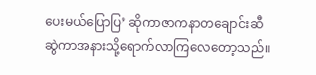ပေးမယ်ပြောပြ’ ဆိုကာဇာကနာတချောင်းဆီဆွဲကာအနားသို့ရောက်လာကြလေတော့သည်။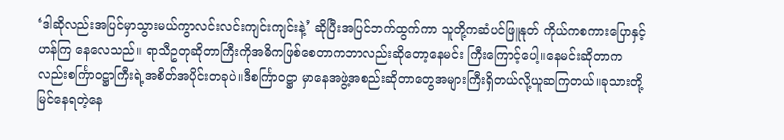‘ဒါဆိုလည်းအပြင်မှာသွားမယ်ကွာလင်းလင်းကျင်းကျင်းနဲ့’ ဆိုပြီးအပြင်ဘက်ထွက်ကာ သူတို့ကဆံပင်ဖြူနုတ် ကိုယ်ကစကားပြောနှင့်ဟန်ကြ နေလေသည်။ ရာသီဥတုဆိုတာကြီးကိုအဓိကဖြစ်စေတာကဘာလည်းဆိုတော့နေမင်း ကြီးကြောင့်ပေါ့။နေမင်းဆိုတာကလည်းစင်္ကြာဝဋ္ဌာကြီးရဲ့အစိတ်အပိုင်းတခုပဲ။ဒီစင်္ကြာဝဋ္ဌာ မှာနေအဖွဲ့အစည်းဆိုတာတွေအများကြီးရှိတယ်လို့ယူဆကြတယ်။ခုသားတို့မြင်နေရတဲ့နေ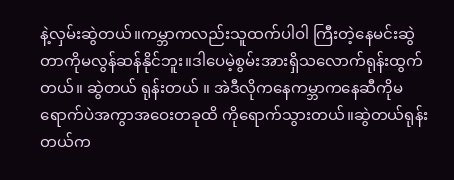နဲ့လှမ်းဆွဲတယ်။ကမ္ဘာကလည်းသူထက်ပါဝါ ကြီးတဲ့နေမင်းဆွဲတာကိုမလွန်ဆန်နိုင်ဘူး။ဒါပေမဲ့စွမ်းအားရှိသလောက်ရုန်းထွက်တယ်။ ဆွဲတယ် ရုန်းတယ် ။ အဲဒီလိုကနေကမ္ဘာကနေဆီကိုမရောက်ပဲအကွာအဝေးတခုထိ ကိုရောက်သွားတယ်။ဆွဲတယ်ရုန်းတယ်က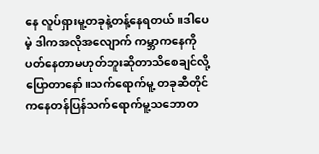နေ လူပ်ရှားမူ့တခုနဲ့တန့်နေရတယ်။ဒါပေမဲ့ ဒါကအလိုအလျောက် ကမ္ဘာကနေကိုပတ်နေတာမဟုတ်ဘူးဆိုတာသိစေချင်လို့ပြောတာနော်။သက်ရောက်မူ့ တခုဆီတိုင်ကနေတန်ပြန်သက်ရောက်မူ့သဘောတ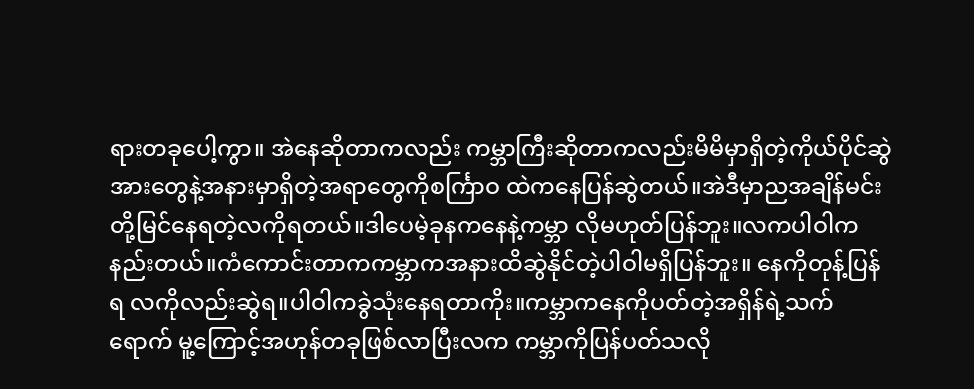ရားတခုပေါ့ကွာ။ အဲနေဆိုတာကလည်း ကမ္ဘာကြီးဆိုတာကလည်းမိမိမှာရှိတဲ့ကိုယ်ပိုင်ဆွဲအားတွေနဲ့အနားမှာရှိတဲ့အရာတွေကိုစင်္ကြာဝ ထဲကနေပြန်ဆွဲတယ်။အဲဒီမှာညအချိန်မင်းတို့မြင်နေရတဲ့လကိုရတယ်။ဒါပေမဲ့ခုနကနေနဲ့ကမ္ဘာ လိုမဟုတ်ပြန်ဘူး။လကပါဝါကနည်းတယ်။ကံကောင်းတာကကမ္ဘာကအနားထိဆွဲနိုင်တဲ့ပါဝါမရှိပြန်ဘူး။ နေကိုတုန့်ပြန်ရ လကိုလည်းဆွဲရ။ပါဝါကခွဲသုံးနေရတာကိုး။ကမ္ဘာကနေကိုပတ်တဲ့အရှိန်ရဲ့သက်ရောက် မူ့ကြောင့်အဟုန်တခုဖြစ်လာပြီးလက ကမ္ဘာကိုပြန်ပတ်သလို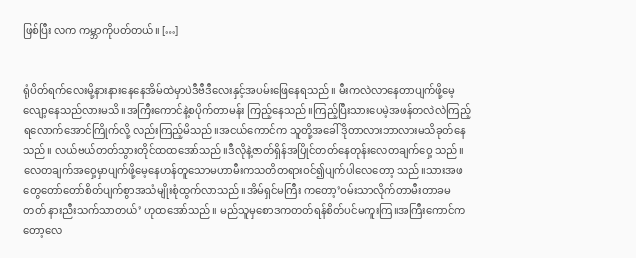ဖြစ်ပြီး လက ကမ္ဘာကိုပတ်တယ်။ […]


ရုံပိတ်ရက်လေးမို့နားနားနေနေအိမ်ထဲမှာပဲဒီဗီဒီလေးနှင့်အပမ်းဖြေနေရသည်။ မီးကလဲလာနေတာပျက်ဖို့မေ့လျော့နေသည်လားမသိ။အကြီးကောင်နဲ့စပိုက်တာမန်း ကြည့်နေသည်။ကြည့်ပြီးသားပေမဲ့အဖန်တလဲလဲကြည့်ရလောက်အောင်ကြိုက်လို့ လည်းကြည့်မိသည်။အငယ်ကောင်က သူတို့အခေါ် ဒိုတာလားဘာလားမသိခုတ်နေသည်။ လယ်ဗယ်တတ်သွားတိုင်ထထအော်သည်။ဒီလိုနဲ့ဇာတ်ရှိန်အပြိုင်တတ်နေတုန်းလေတချက်ဝှေ့ သည်။လေတချက်အဝှေ့မှာပျက်ဖို့မေ့နေဟန်တူသောမဟာမီးကသတိတရားဝင်၍ပျက်ပါလေတော့ သည်။သားအဖတွေတော်တော်စိတ်ပျက်စွာအသံမျိုးစုံထွက်လာသည်။အိမ်ရှင်မကြီး ကတော့’ဝမ်းသာလိုက်တာမီးတာခမတတ် နားညီးသက်သာတယ်’ ဟုထအော်သည်။ မည်သူမှစောဒကတတ်ရန်စိတ်ပင်မကူးကြ။အကြီးကောင်ကတော့လေ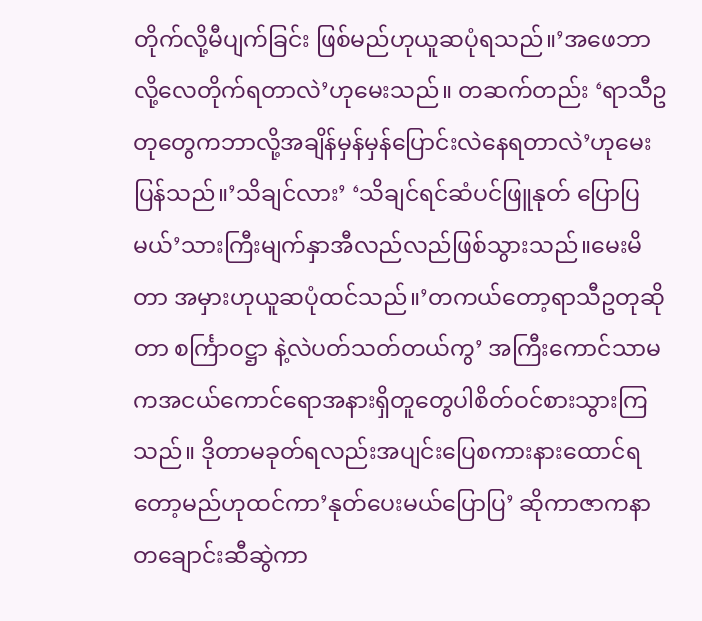တိုက်လို့မီပျက်ခြင်း ဖြစ်မည်ဟုယူဆပုံရသည်။’အဖေဘာလို့လေတိုက်ရတာလဲ’ဟုမေးသည်။ တဆက်တည်း ‘ရာသီဥတုတွေကဘာလို့အချိန်မှန်မှန်ပြောင်းလဲနေရတာလဲ’ဟုမေးပြန်သည်။’သိချင်လား’ ‘သိချင်ရင်ဆံပင်ဖြူနုတ် ပြောပြမယ်’သားကြီးမျက်နှာအီလည်လည်ဖြစ်သွားသည်။မေးမိတာ အမှားဟုယူဆပုံထင်သည်။’တကယ်တော့ရာသီဥတုဆိုတာ စင်္ကြာဝဋ္ဌာ နဲ့လဲပတ်သတ်တယ်ကွ’ အကြီးကောင်သာမကအငယ်ကောင်ရောအနားရှိတူတွေပါစိတ်ဝင်စားသွားကြသည်။ ဒိုတာမခုတ်ရလည်းအပျင်းပြေစကားနားထောင်ရတော့မည်ဟုထင်ကာ’နုတ်ပေးမယ်ပြောပြ’ ဆိုကာဇာကနာတချောင်းဆီဆွဲကာ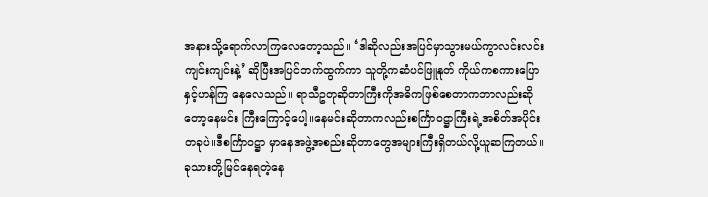အနားသို့ရောက်လာကြလေတော့သည်။ ‘ဒါဆိုလည်းအပြင်မှာသွားမယ်ကွာလင်းလင်းကျင်းကျင်းနဲ့’ ဆိုပြီးအပြင်ဘက်ထွက်ကာ သူတို့ကဆံပင်ဖြူနုတ် ကိုယ်ကစကားပြောနှင့်ဟန်ကြ နေလေသည်။ ရာသီဥတုဆိုတာကြီးကိုအဓိကဖြစ်စေတာကဘာလည်းဆိုတော့နေမင်း ကြီးကြောင့်ပေါ့။နေမင်းဆိုတာကလည်းစင်္ကြာဝဋ္ဌာကြီးရဲ့အစိတ်အပိုင်းတခုပဲ။ဒီစင်္ကြာဝဋ္ဌာ မှာနေအဖွဲ့အစည်းဆိုတာတွေအများကြီးရှိတယ်လို့ယူဆကြတယ်။ခုသားတို့မြင်နေရတဲ့နေ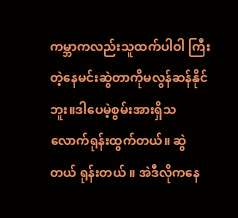ကမ္ဘာကလည်းသူထက်ပါဝါ ကြီးတဲ့နေမင်းဆွဲတာကိုမလွန်ဆန်နိုင်ဘူး။ဒါပေမဲ့စွမ်းအားရှိသလောက်ရုန်းထွက်တယ်။ ဆွဲတယ် ရုန်းတယ် ။ အဲဒီလိုကနေ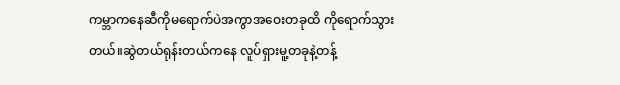ကမ္ဘာကနေဆီကိုမရောက်ပဲအကွာအဝေးတခုထိ ကိုရောက်သွားတယ်။ဆွဲတယ်ရုန်းတယ်ကနေ လူပ်ရှားမူ့တခုနဲ့တန့်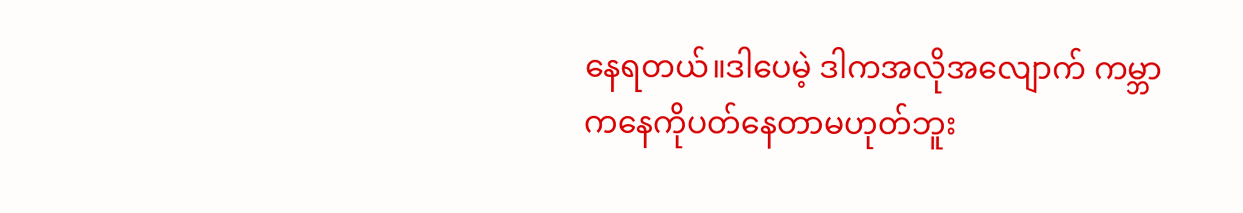နေရတယ်။ဒါပေမဲ့ ဒါကအလိုအလျောက် ကမ္ဘာကနေကိုပတ်နေတာမဟုတ်ဘူး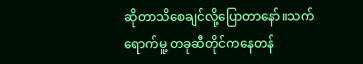ဆိုတာသိစေချင်လို့ပြောတာနော်။သက်ရောက်မူ့ တခုဆီတိုင်ကနေတန်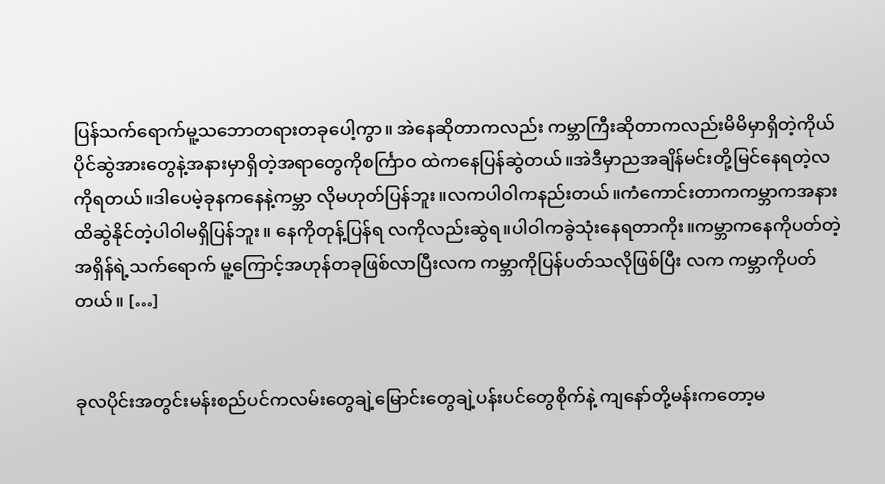ပြန်သက်ရောက်မူ့သဘောတရားတခုပေါ့ကွာ။ အဲနေဆိုတာကလည်း ကမ္ဘာကြီးဆိုတာကလည်းမိမိမှာရှိတဲ့ကိုယ်ပိုင်ဆွဲအားတွေနဲ့အနားမှာရှိတဲ့အရာတွေကိုစင်္ကြာဝ ထဲကနေပြန်ဆွဲတယ်။အဲဒီမှာညအချိန်မင်းတို့မြင်နေရတဲ့လကိုရတယ်။ဒါပေမဲ့ခုနကနေနဲ့ကမ္ဘာ လိုမဟုတ်ပြန်ဘူး။လကပါဝါကနည်းတယ်။ကံကောင်းတာကကမ္ဘာကအနားထိဆွဲနိုင်တဲ့ပါဝါမရှိပြန်ဘူး။ နေကိုတုန့်ပြန်ရ လကိုလည်းဆွဲရ။ပါဝါကခွဲသုံးနေရတာကိုး။ကမ္ဘာကနေကိုပတ်တဲ့အရှိန်ရဲ့သက်ရောက် မူ့ကြောင့်အဟုန်တခုဖြစ်လာပြီးလက ကမ္ဘာကိုပြန်ပတ်သလိုဖြစ်ပြီး လက ကမ္ဘာကိုပတ်တယ်။ […]


ခုလပိုင်းအတွင်းမန်းစည်ပင်ကလမ်းတွေချဲ့မြောင်းတွေချဲ့ပန်းပင်တွေစိုက်နဲ့ ကျနော်တို့မန်းကတော့မ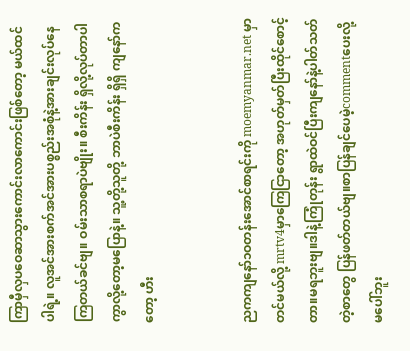ကြာမှီလှပဝေဆာသွားကောင်းလာကောင်းဖြစ်တော့ မယ်ထင်ပါရဲ့။ လူအင်အားစက်အင်အားပစ္စည်းအစုံနဲ့အားချင်းလုပ်နေကြတယ်ခင်ဗျ။ ဝမ်းသာစရာပဲဗျိုး။ စီးကိန်း ရှိလို့လုပ်တာပါကွာလို့တော့မပြောနဲ့။ သူ့တို့သူတို့ ဘာပဲစီးကိန်း ရှိရှိ ကျနော်ကတော့ ဟီး


ညကကျနော်၁ဝတန်းအောင်စာရင်းကို moemyanmar.net မှာတင်မယ်လို့ mrtv4မှာကြေငြာတော့ အဟုတ်မှတ်ပြီးထိုင်စောင့်တာ။မရဘူးဗျ။ဒါနဲ့ကြုံတုန်း ရွာထဲဝင်ပြီးကျနော်နဲ့ပါတ်သတ်တဲ့စာတွေ ပြန်ဖတ်တယ်ဗျ။စာပြန်ချင်ပေမဲ့commentပေးလို့မပေါ်ဘူး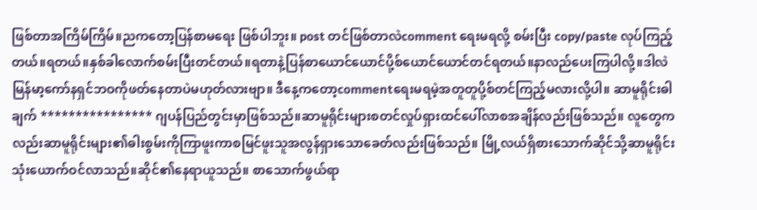ဖြစ်တာအကြိမ်ကြိမ်။ညကတော့ပြန်စာမရေး ဖြစ်ပါဘူး။ post တင်ဖြစ်တာလဲcomment ရေးမရလို့ စမ်းပြီး copy/paste လုပ်ကြည့်တယ်။ရတယ်။နှစ်ခါလောက်စမ်းပြီးတင်တယ်။ရတာနဲ့ပြန်စာယောင်ယောင်ပို့စ်ယောင်ယောင်တင်ရတယ်။နာလည်ပေးကြပါလို့။ဒါလဲမြန်မာ့ကော်နရှင်ဘဝကိုဖတ်နေတာပဲမဟုတ်လားဗျာ။ ဒီနေ့ကတော့commentရေးမရမဲ့အတူတူပို့စ်တင်ကြည့်မလားလို့ပါ။ ဆာမူရိုင်းဓါချက် **************** ဂျပန်ပြည်တွင်းမှာဖြစ်သည်။ဆာမူရိုင်းများစတင်လှုပ်ရှားထင်ပေါ်လာစအချိန်လည်းဖြစ်သည်။ လူတွေကလည်းဆာမူရိုင်းများ၏ဓါးစွမ်းကိုကြာဖူးကာစမြင်ဖူးသူအလွန်ရှားသောခေတ်လည်းဖြစ်သည်။ မြို့လယ်ရှိစားသောက်ဆိုင်သို့ဆာမူရိုင်းသုံးယောက်ဝင်လာသည်။ဆိုင်၏နေရာယူသည်။ စာသောက်ဖွယ်ရာ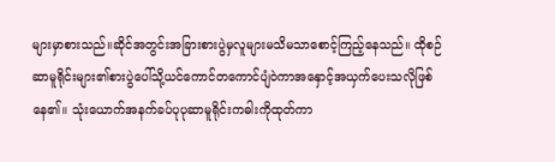များမှာစားသည်။ဆိုင်အတွင်းအခြားစားပွဲမှလူများမသိမသာစောင့်ကြည့်နေသည်။ ထိုစဉ် ဆာမူရိုင်းများ၏စားပွဲပေါ်သို့ယင်ကောင်တကောင်ပျံဝဲကာအနှောင့်အယှက်ပေးသလိုဖြစ်နေ၏။ သုံးယောက်အနက်ခပ်ပုပုဆာမူရိုင်းကဓါးကိုထုတ်ကာ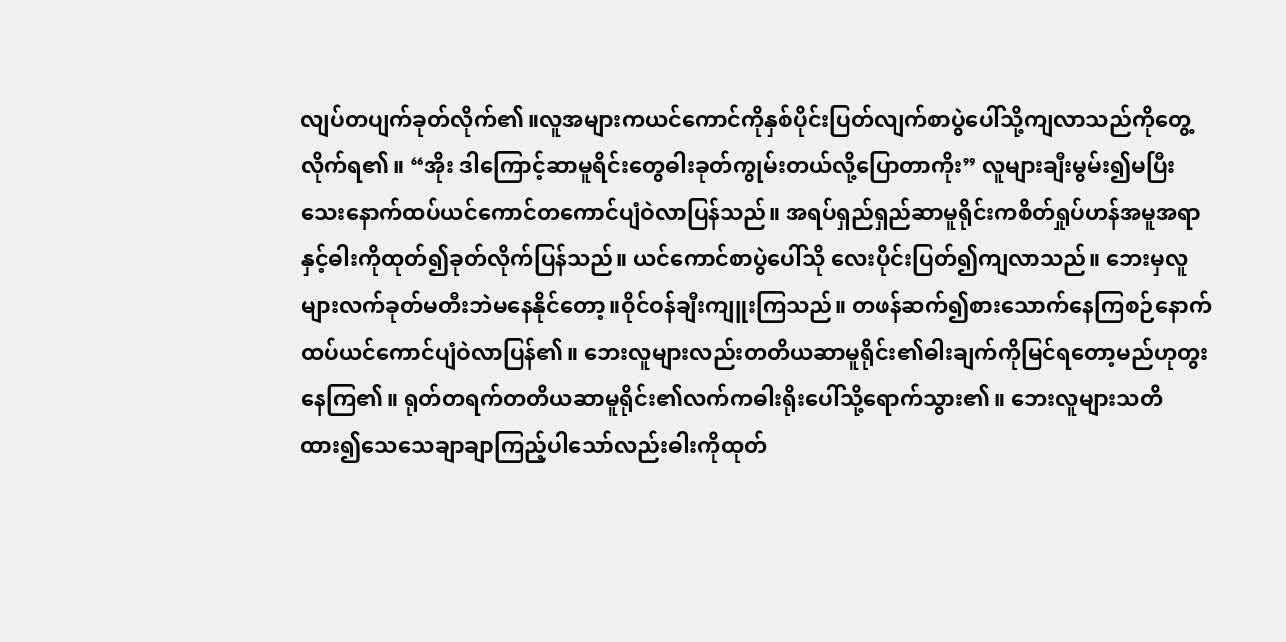လျပ်တပျက်ခုတ်လိုက်၏။လူအများကယင်ကောင်ကိုနှစ်ပိုင်းပြတ်လျက်စာပွဲပေါ်သို့ကျလာသည်ကိုတွေ့လိုက်ရ၏။ “အိုး ဒါကြောင့်ဆာမူရိင်းတွေဓါးခုတ်ကွုမ်းတယ်လို့ပြောတာကိုး” လူများချီးမွမ်း၍မပြီးသေးနောက်ထပ်ယင်ကောင်တကောင်ပျံဝဲလာပြန်သည်။ အရပ်ရှည်ရှည်ဆာမူရိုင်းကစိတ်ရှုပ်ဟန်အမူအရာနှင့်ဓါးကိုထုတ်၍ခုတ်လိုက်ပြန်သည်။ ယင်ကောင်စာပွဲပေါ်သို လေးပိုင်းပြတ်၍ကျလာသည်။ ဘေးမှလူများလက်ခုတ်မတီးဘဲမနေနိုင်တော့။ဝိုင်ဝန်ချီးကျူးကြသည်။ တဖန်ဆက်၍စားသောက်နေကြစဉ်နောက်ထပ်ယင်ကောင်ပျံဝဲလာပြန်၏။ ဘေးလူများလည်းတတိယဆာမူရိုင်း၏ဓါးချက်ကိုမြင်ရတော့မည်ဟုတွးနေကြ၏။ ရုတ်တရက်တတိယဆာမူရိုင်း၏လက်ကဓါးရိုးပေါ်သို့ရောက်သွား၏။ ဘေးလူများသတိထား၍သေသေချာချာကြည့်ပါသော်လည်းဓါးကိုထုတ်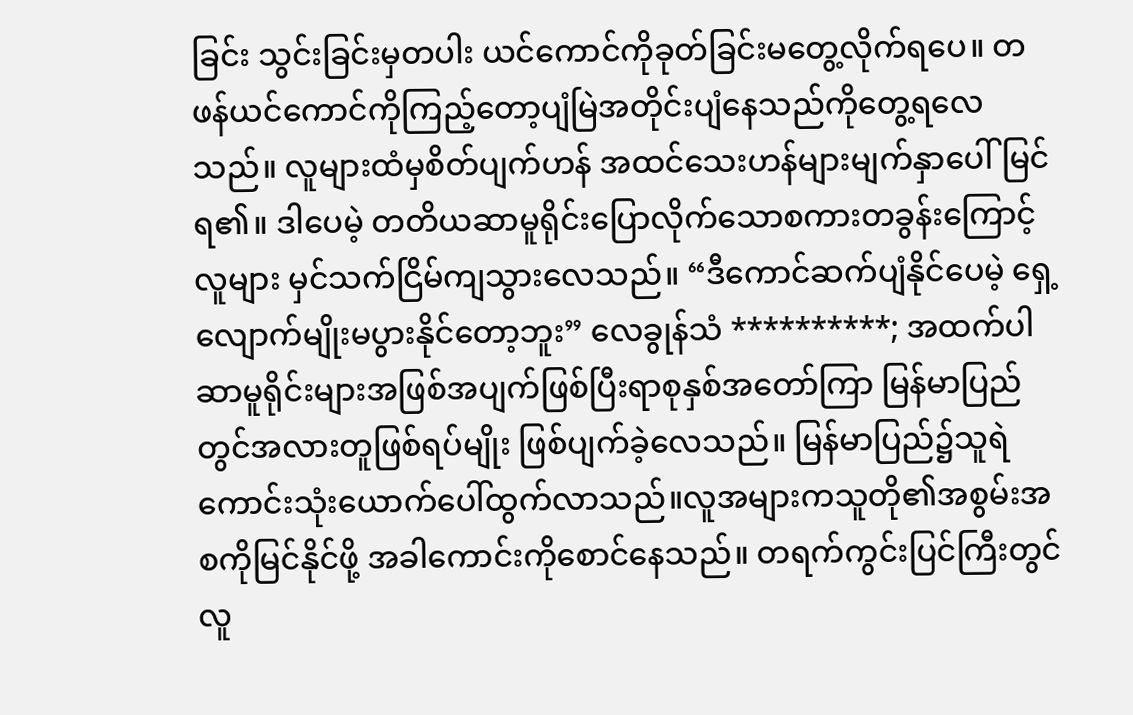ခြင်း သွင်းခြင်းမှတပါး ယင်ကောင်ကိုခုတ်ခြင်းမတွေ့လိုက်ရပေ။ တဖန်ယင်ကောင်ကိုကြည့်တော့ပျံမြဲအတိုင်းပျံနေသည်ကိုတွေ့ရလေသည်။ လူများထံမှစိတ်ပျက်ဟန် အထင်သေးဟန်များမျက်နှာပေါ်မြင်ရ၏။ ဒါပေမဲ့ တတိယဆာမူရိုင်းပြောလိုက်သောစကားတခွန်းကြောင့်လူများ မှင်သက်ငြိမ်ကျသွားလေသည်။ “ဒီကောင်ဆက်ပျံနိုင်ပေမဲ့ ရှေ့လျောက်မျိုးမပွားနိုင်တော့ဘူး” လေခွုန်သံ **********; အထက်ပါဆာမူရိုင်းများအဖြစ်အပျက်ဖြစ်ပြီးရာစုနှစ်အတော်ကြာ မြန်မာပြည်တွင်အလားတူဖြစ်ရပ်မျိုး ဖြစ်ပျက်ခဲ့လေသည်။ မြန်မာပြည်၌သူရဲကောင်းသုံးယောက်ပေါ်ထွက်လာသည်။လူအများကသူတို၏အစွမ်းအစကိုမြင်နိုင်ဖို့ အခါကောင်းကိုစောင်နေသည်။ တရက်ကွင်းပြင်ကြီးတွင်လူ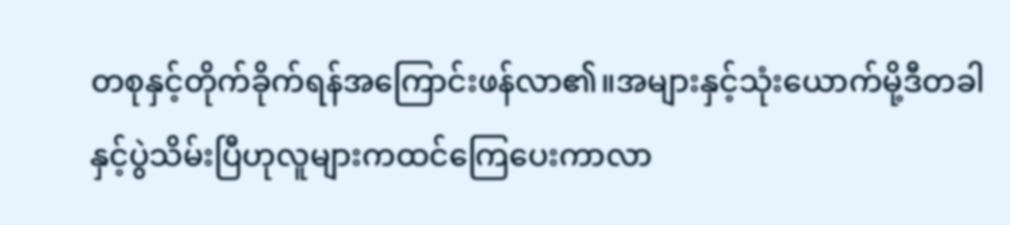တစုနှင့်တိုက်ခိုက်ရန်အကြောင်းဖန်လာ၏။အများနှင့်သုံးယောက်မို့ဒီတခါ နှင့်ပွဲသိမ်းပြီဟုလူများကထင်ကြေပေးကာလာ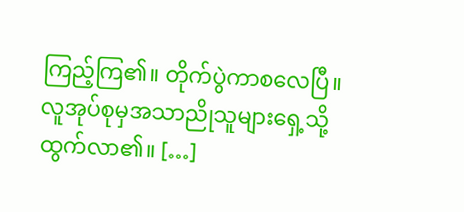ကြည့်ကြ၏။ တိုက်ပွဲကာစလေပြီ။လူအုပ်စုမှအသာညိုသူများရှေ့သို့ထွက်လာ၏။ […]